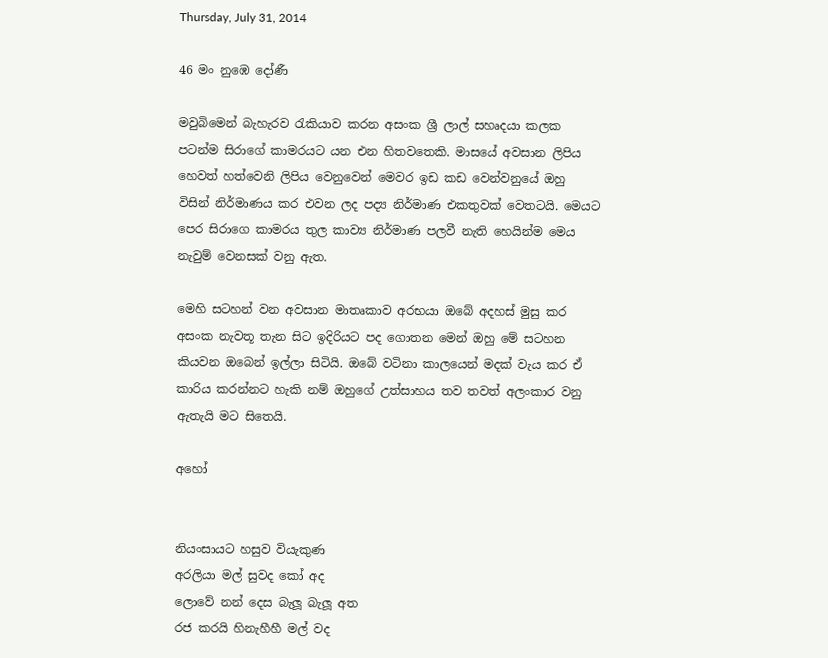Thursday, July 31, 2014

46 මං නුඹෙ දෝණී

මවුබිමෙන් බැහැරව රැකියාව කරන අසංක ශ්‍රී ලාල් සහෘදයා කලක පටන්ම සිරාගේ කාමරයට යන එන හිතවතෙකි. මාසයේ අවසාන ලිපිය හෙවත් හත්වෙනි ලිපිය වෙනුවෙන් මෙවර ඉඩ කඩ වෙන්වනුයේ ඔහු විසින් නිර්මාණය කර එවන ලද පද්‍ය නිර්මාණ එකතුවක් වෙතටයි. මෙයට පෙර සිරාගෙ කාමරය තුල කාව්‍ය නිර්මාණ පලවී නැති හෙයින්ම මෙය නැවුම් වෙනසක් වනු ඇත.

මෙහි සටහන් වන අවසාන මාතෘකාව අරභයා ඔබේ අදහස් මුසු කර අසංක නැවතූ තැන සිට ඉදිරියට පද ගොතන මෙන් ඔහු මේ සටහන කියවන ඔබෙන් ඉල්ලා සිටියි. ඔබේ වටිනා කාලයෙන් මදක් වැය කර ඒ කාරිය කරන්නට හැකි නම් ඔහුගේ උත්සාහය තව තවත් අලංකාර වනු ඇතැයි මට සිතෙයි.

අහෝ


නියංසායට හසුව වියැකුණ
අරලියා මල් සුවද කෝ අද
ලොවේ නන් දෙස බැලූ බැලූ අත
රජ කරයි හිනැහීහී මල් වද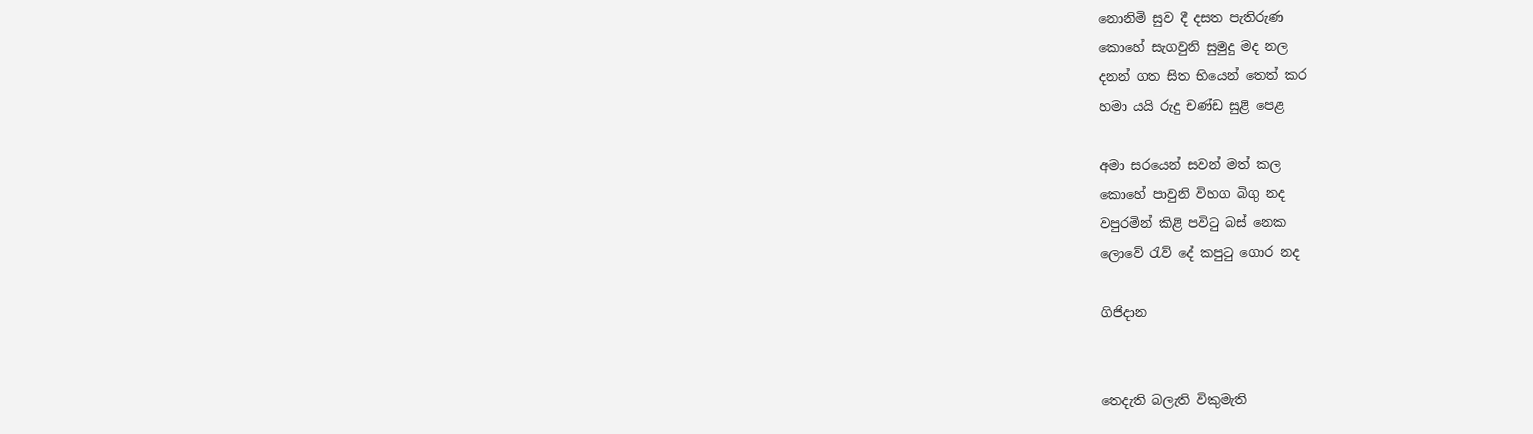නොනිමි සුව දී දසත පැතිරුණ
කොහේ සැගවුනි සුමුදු මද නල
දනන් ගත සිත භියෙන් තෙත් කර
හමා යයි රුදු චණ්ඩ සුළි පෙළ

අමා සරයෙන් සවන් මත් කල
කොහේ පාවුනි විහග බිගු නද
වපුරමින් කිළි පවිටු බස් නෙක
ලොවේ රැව් දේ කපුටු ගොර නද

ගිජිදාන


තෙදැති බලැති විකුමැති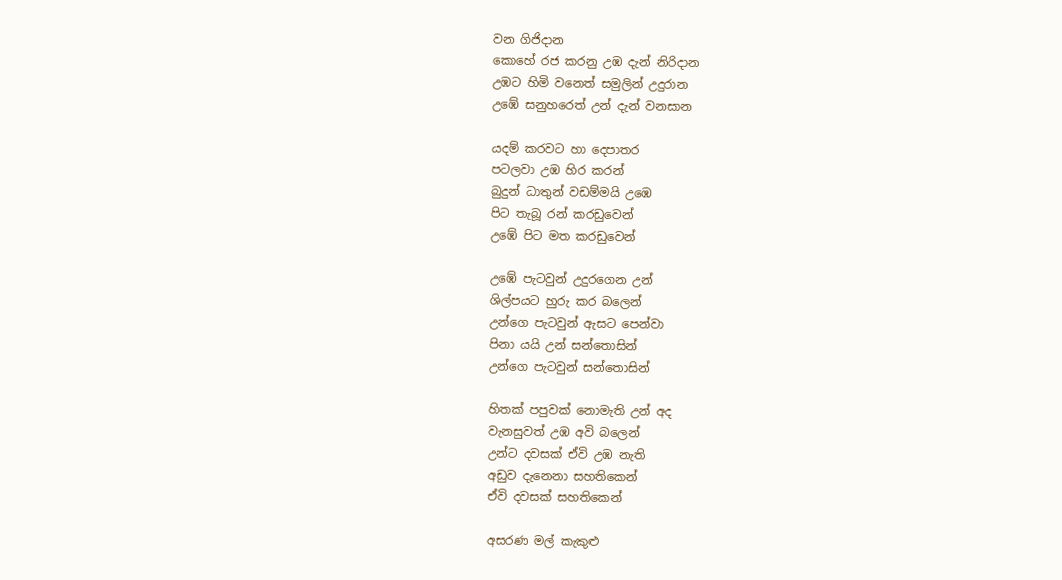වන ගිජිදාන
කොහේ රජ කරනු උඹ දැන් නිරිදාන
උඹට හිමි වනෙත් සමුලින් උදුරාන
උඹේ සනුහරෙත් උන් දැන් වනසාන

යදම් කරවට හා දෙපාතර
පටලවා උඹ හිර කරන්
බුදුන් ධාතුන් වඩම්මයි උඹෙ
පිට තැබූ රන් කරඩුවෙන්
උඹේ පිට මත කරඩුවෙන්

උඹේ පැටවුන් උදුරගෙන උන්
ශිල්පයට හුරු කර බලෙන්
උන්ගෙ පැටවුන් ඇසට පෙන්වා
පිනා යයි උන් සන්තොසින්
උන්ගෙ පැටවුන් සන්තොසින්

හිතක් පපුවක් නොමැති උන් අද
වැනසුවත් උඹ අවි බලෙන්
උන්ට දවසක් ඒවි උඹ නැති
අඩුව දැනෙනා සහතිකෙන්
ඒවි දවසක් සහතිකෙන්

අසරණ මල් කැකුළු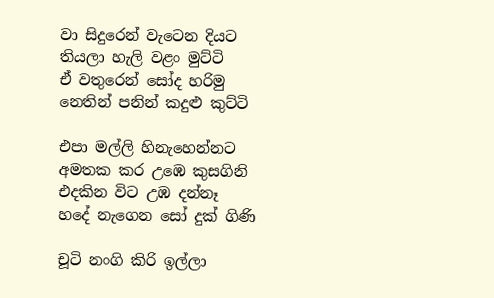වා සිදුරෙන් වැටෙන දියට
තියලා හැලි වළං මුට්ටි
ඒ වතුරෙන් සෝද හරිමු
නෙතින් පනින් කදුළු කුට්ටි

එපා මල්ලි හිනැහෙන්නට
අමතක කර උඹෙ කුසගිනි
එදකින විට උඹ දන්නෑ
හදේ නැගෙන සෝ දුක් ගිණි

චූටි නංගි කිරි ඉල්ලා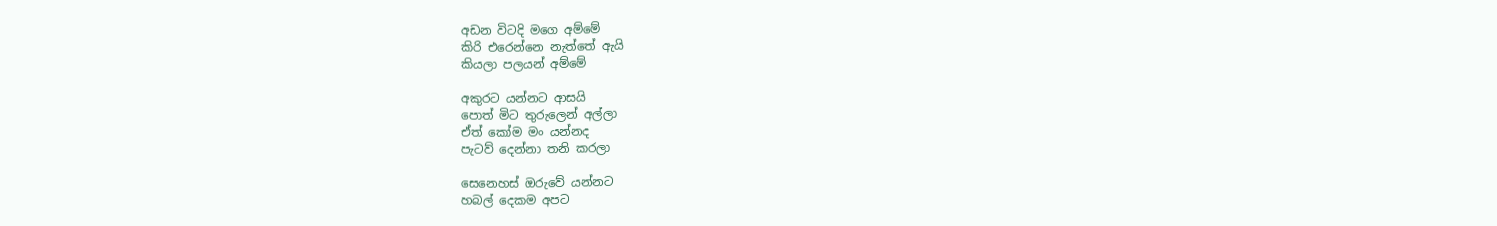අඩන විටදි මගෙ අම්මේ
කිරි එරෙන්නෙ නැත්තේ ඇයි
කියලා පලයන් අම්මේ

අකුරට යන්නට ආසයි
පොත් මිට තුරුලෙන් අල්ලා
ඒත් කෝම මං යන්නද
පැටව් දෙන්නා තනි කරලා

සෙනෙහස් ඔරුවේ යන්නට
හබල් දෙකම අපට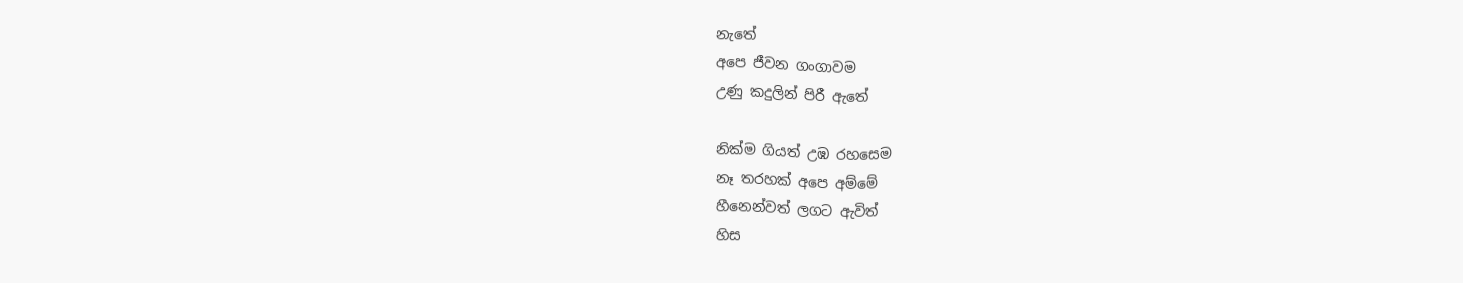නැතේ
අපෙ ජීවන ගංගාවම
උණු කදුලින් පිරී ඇතේ

නික්ම ගියත් උඹ රහසෙම
නෑ තරහක් අපෙ අම්මේ
හීනෙන්වත් ලගට ඇවිත්
හිස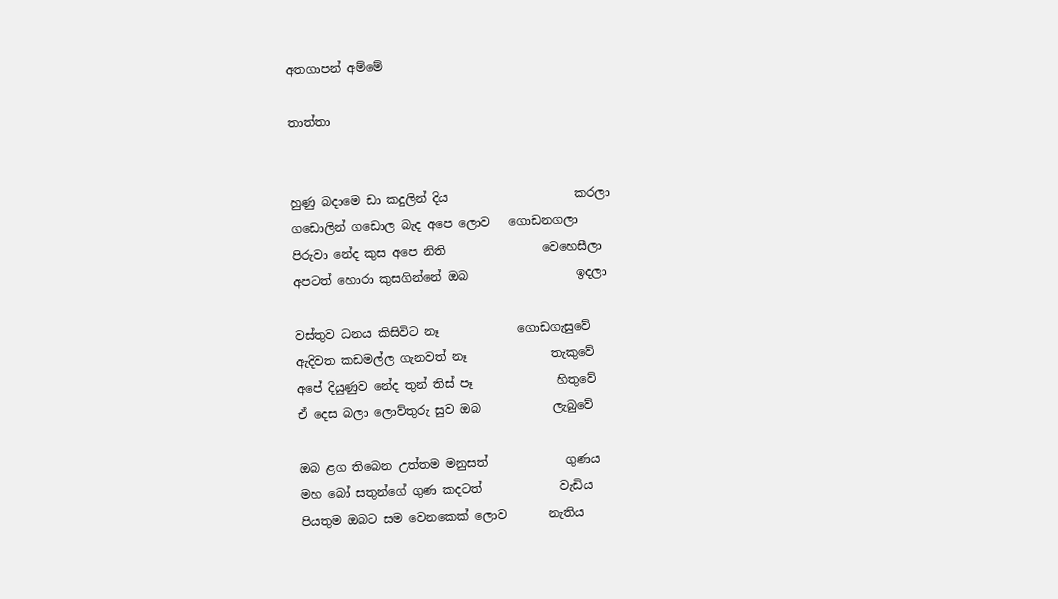අතගාපන් අම්මේ

තාත්තා


හුණු බදාමෙ ඩා කදුලින් දිය                     කරලා
ගඩොලින් ගඩොල බැද අපෙ ලොව   ගොඩනගලා
පිරුවා නේද කුස අපෙ නිති                වෙහෙසීලා
අපටත් හොරා කුසගින්නේ ඔබ                  ඉදලා

වස්තුව ධනය කිසිවිට නෑ             ගොඩගැසුවේ
ඇදිවත කඩමල්ල ගැනවත් නෑ              තැකුවේ
අපේ දියුණුව නේද තුන් තිස් පෑ              හිතුවේ
ඒ දෙස බලා ලොව්තුරු සුව ඔබ            ලැබුවේ

ඔබ ළග තිබෙන උත්තම මනුසත්             ගුණය
මහ බෝ සතුන්ගේ ගුණ කදටත්             වැඩිය
පියතුම ඔබට සම වෙනකෙක් ලොව       නැතිය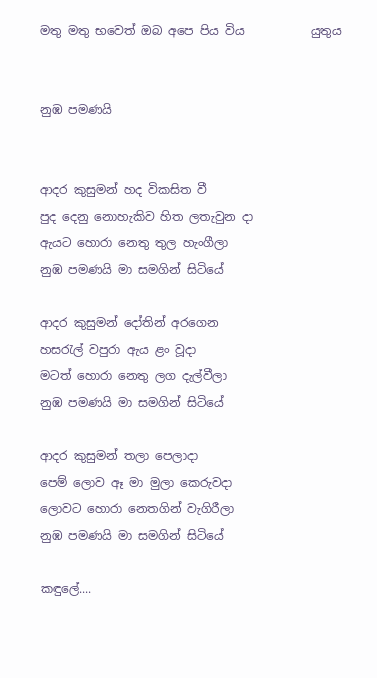මතු මතු භවෙත් ඔබ අපෙ පිය විය           යුතුය


නුඹ පමණයි


ආදර කුසුමන් හද විකසිත වී
පුද දෙනු නොහැකිව හිත ලතැවුන දා
ඇයට හොරා නෙතු තුල හැංගීලා
නුඹ පමණයි මා සමගින් සිටියේ

ආදර කුසුමන් දෝතින් අරගෙන
හසරැල් වපුරා ඇය ළං වූදා
මටත් හොරා නෙතු ලග දැල්වීලා
නුඹ පමණයි මා සමගින් සිටියේ

ආදර කුසුමන් තලා පෙලාදා
පෙම් ලොව ඈ මා මුලා කෙරුවදා
ලොවට හොරා නෙතගින් වැගිරීලා
නුඹ පමණයි මා සමගින් සිටියේ

කඳුලේ....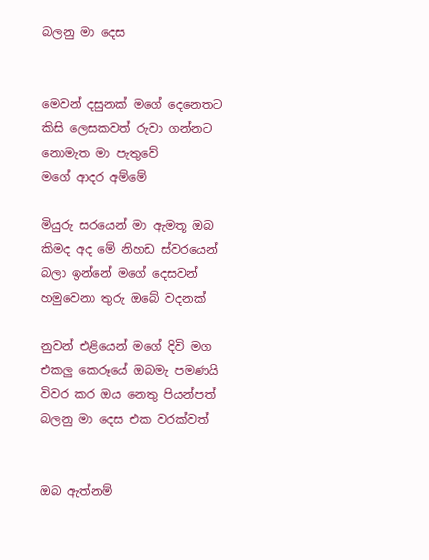බලනු මා දෙස


මෙවන් දසුනක් මගේ දෙනෙතට
කිසි ලෙසකවත් රුවා ගන්නට
නොමැත මා පැතුවේ
මගේ ආදර අම්මේ

මියුරු සරයෙන් මා ඇමතූ ඔබ
කිමද අද මේ නිහඩ ස්වරයෙන්
බලා ඉන්නේ මගේ දෙසවන්
හමුවෙනා තුරු ඔබේ වදනක්

නුවන් එළියෙන් මගේ දිවි මග
එකලු කෙරූයේ ඔබමැ පමණයි
විවර කර ඔය නෙතු පියන්පත්
බලනු මා දෙස එක වරක්වත්


ඔබ ඇත්නම්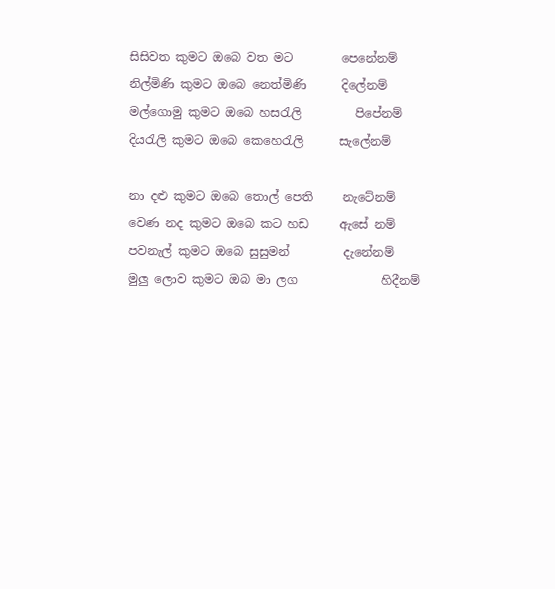සිසිවත කුමට ඔබෙ වත මට        පෙනේනම්
නිල්මිණි කුමට ඔබෙ නෙත්මිණි      දිලේනම්
මල්ගොමු කුමට ඔබෙ හසරැලි         පිපේනම්
දියරැලි කුමට ඔබෙ කෙහෙරැලි      සැලේනම්

නා දළු කුමට ඔබෙ තොල් පෙති     නැටේනම්
වෙණ නද කුමට ඔබෙ කට හඩ     ඇසේ නම්
පවනැල් කුමට ඔබෙ සුසුමන්         දැනේනම්
මුලු ලොව කුමට ඔබ මා ලග              හිදීනම්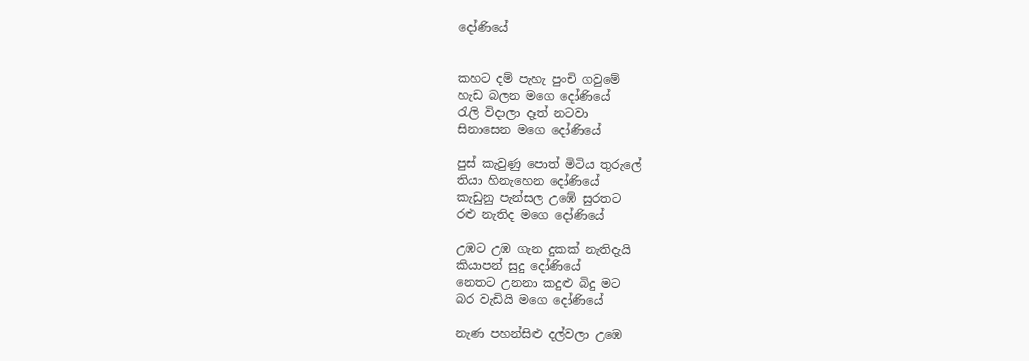දෝණියේ


කහට දම් පැහැ පුංචි ගවුමේ
හැඩ බලන මගෙ දෝණියේ
රැලි විදාලා දෑත් නටවා
සිනාසෙන මගෙ දෝණියේ

පුස් කැවුණු පොත් මිටිය තුරුලේ
තියා හිනැහෙන දෝණියේ
කැඩුනු පැන්සල උඹේ සුරතට
රළු නැතිද මගෙ දෝණියේ

උඹට උඹ ගැන දුකක් නැතිදැයි
කියාපන් සුදු දෝණියේ
නෙතට උනනා කදුළු බිදු මට
බර වැඩියි මගෙ දෝණියේ

නැණ පහන්සිළු දල්වලා උඹෙ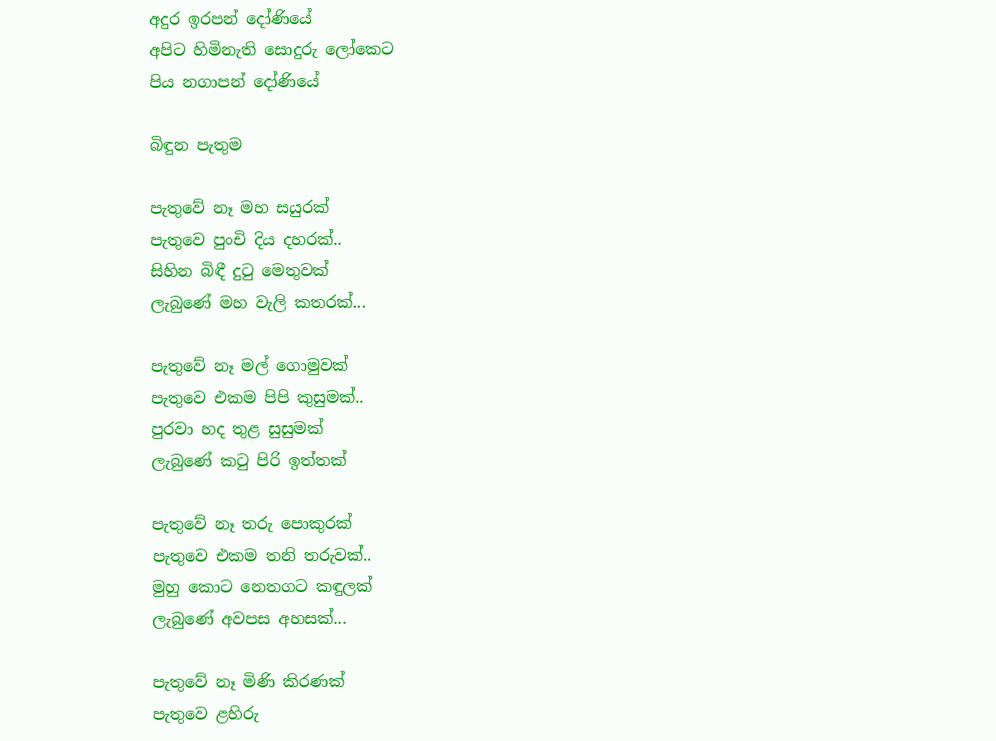අදුර ඉරපන් දෝණියේ
අපිට හිමිනැති සොදුරු ලෝකෙට
පිය නගාපන් දෝණියේ

බිඳුන පැතුම

පැතුවේ නෑ මහ සයුරක්
පැතුවෙ පුංචි දිය දහරක්..
සිහින බිඳී දුටු මෙතුවක්
ලැබුණේ මහ වැලි කතරක්...

පැතුවේ නෑ මල් ගොමුවක්
පැතුවෙ එකම පිපි කුසුමක්..
පුරවා හද තුළ සුසුමක්
ලැබුණේ කටු පිරි ඉත්තක්

පැතුවේ නෑ තරු පොකුරක්
පැතුවෙ එකම තනි තරුවක්..
මුහු කොට නෙතගට කඳුලක්
ලැබුණේ අවපස අහසක්...

පැතුවේ නෑ මිණි කිරණක්
පැතුවෙ ළහිරු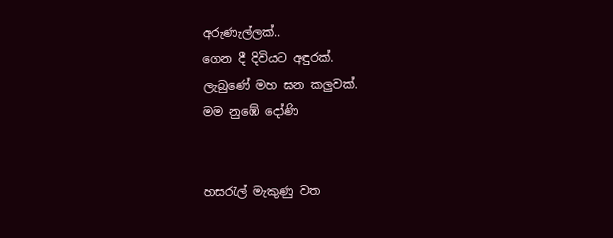අරුණැල්ලක්..
ගෙන දී දිවියට අඳුරක්.
ලැබුණේ මහ ඝන කලුවක්.
මම නුඹේ දෝණි


හසරැල් මැකුණු වත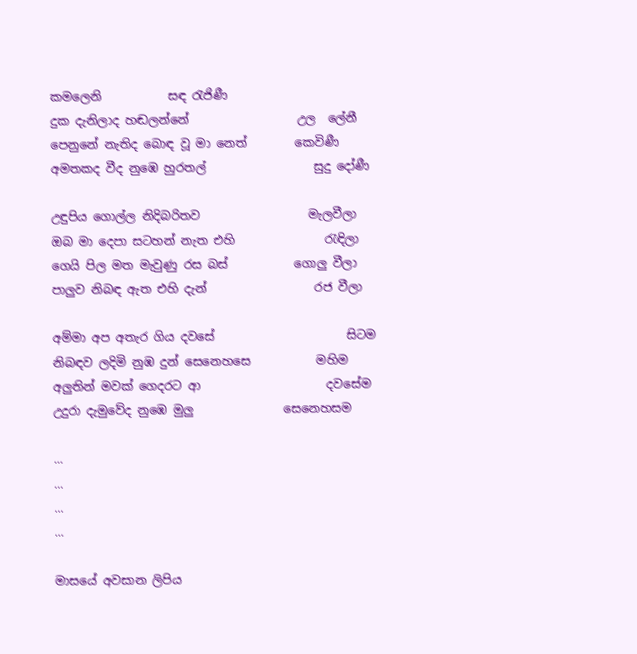කමලෙනි           සඳ රැජිණී
දුක දැනිලාද හඬලන්නේ                  උල  ලේනී
පෙනුනේ නැතිද බොඳ වූ මා නෙත්        කෙවිණී
අමතකද වීද නුඹෙ හුරතල්                  සුදු දෝණී

උඳුපිය ගොල්ල නිදිබරිතව                  මැලවීලා
ඔබ මා දෙපා සටහන් නැත එහි               රැඳිලා
ගෙයි පිල මත මැවුණු රස බස්           ගොලු වීලා
පාලුව නිබඳ ඇත එහි දැන්                  රජ වීලා

අම්මා අප අතැර ගිය දවසේ                      සිටම
නිබඳව ලදිමි නුඹ දුන් සෙනෙහසෙ           මහිම
අලුතින් මවක් ගෙදරට ආ                     දවසේම
උදුරා දැමුවේද නුඹෙ මුලු               සෙනෙහසම

...
...
...
...

මාසයේ අවසාන ලිපිය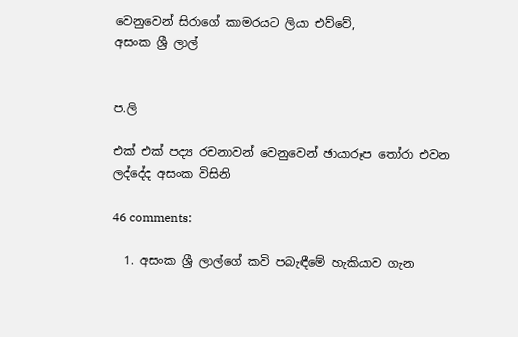වෙනුවෙන් සිරාගේ කාමරයට ලියා එව්වේ,
අසංක ශ්‍රී ලාල්


ප.ලි

එක් එක් පද්‍ය රචනාවන් වෙනුවෙන් ඡායාරූප තෝරා එවන ලද්දේද අසංක විසිනි

46 comments:

  1. අසංක ශ්‍රී ලාල්ගේ කවි පබැඳීමේ හැකියාව ගැන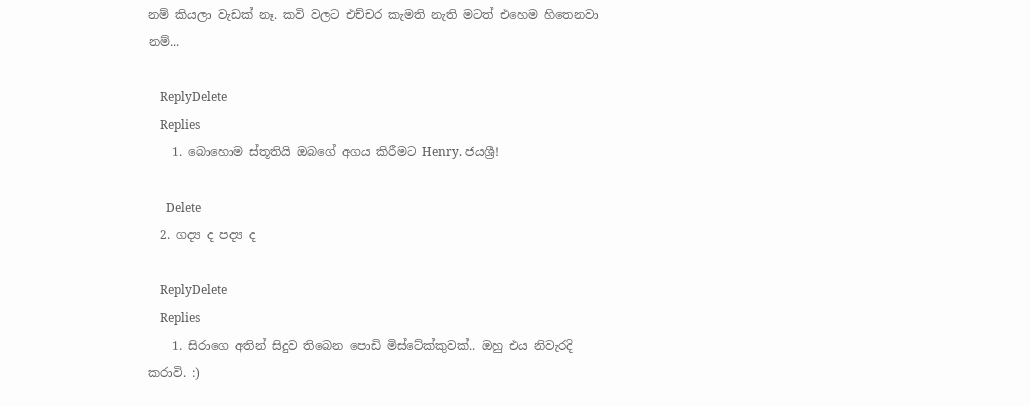නම් කියලා වැඩක් නෑ. කවි වලට එච්චර කැමති නැති මටත් එහෙම හිතෙනවා නම්...

    ReplyDelete
    Replies
    1. බොහොම ස්තූතියි ඔබගේ අගය කිරීමට Henry. ජයශ්‍රී!

      Delete
  2. ගද්‍ය ද පද්‍ය ද

    ReplyDelete
    Replies
    1. සිරාගෙ අතින් සිදුව තිබෙන පොඩි මිස්ටේක්කුවක්.. ඔහු එය නිවැරදි කරාවි. :)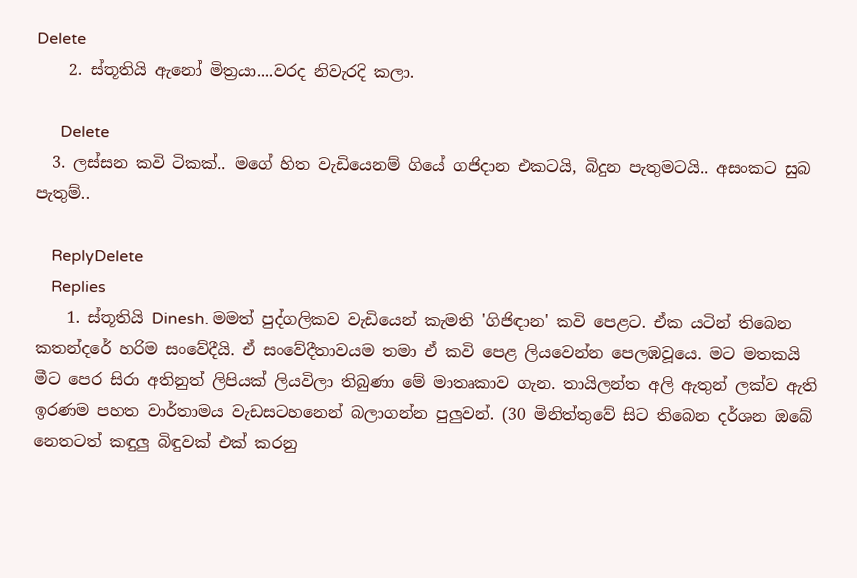Delete
    2. ස්තූතියි ඇනෝ මිත්‍රයා....වරද නිවැරදි කලා.

      Delete
  3. ලස්සන කවි ටිකක්.. මගේ හිත වැඩියෙනම් ගියේ ගජිදාන එකටයි, බිදුන පැතුමටයි.. අසංකට සුබ පැතුම්..

    ReplyDelete
    Replies
    1. ස්තූතියි Dinesh. මමත් පුද්ගලිකව වැඩියෙන් කැමති 'ගිජිඳාන' කවි පෙළට. ඒක යටින් තිබෙන කතන්දරේ හරිම සංවේදීයි. ඒ සංවේදීතාවයම තමා ඒ කවි පෙළ ලියවෙන්න පෙලඹවූයෙ. මට මතකයි මීට පෙර සිරා අතිනුත් ලිපියක් ලියවිලා තිබුණා මේ මාතෘකාව ගැන. තායිලන්ත අලි ඇතුන් ලක්ව ඇති ඉරණම පහත වාර්තාමය වැඩසටහනෙන් බලාගන්න පුලුවන්. (30 මිනිත්තුවේ සිට තිබෙන දර්ශන ඔබේ නෙතටත් කඳුලු බිඳුවක් එක් කරනු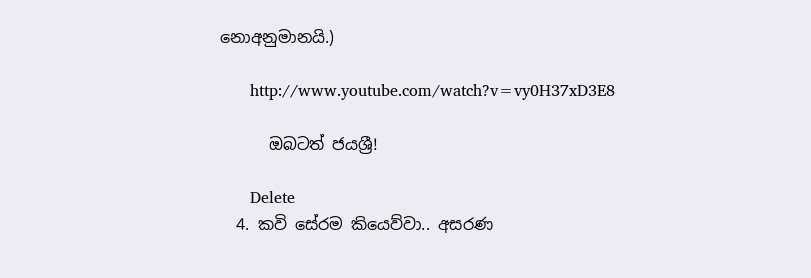නොඅනුමානයි.)

      http://www.youtube.com/watch?v=vy0H37xD3E8

      ඔබටත් ජයශ්‍රී!

      Delete
  4. කවි සේරම කියෙව්වා.. අසරණ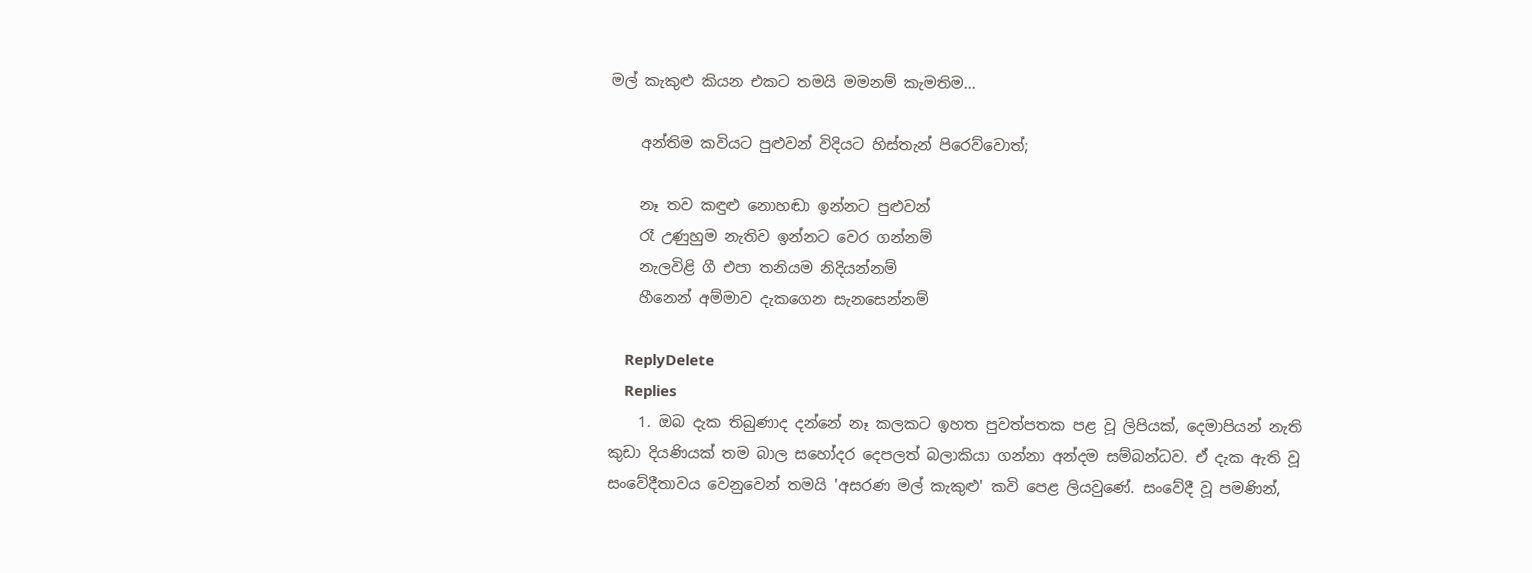මල් කැකුළු කියන එකට තමයි මමනම් කැමතිම...

    අන්තිම කවියට පුළුවන් විදියට හිස්තැන් පිරෙව්වොත්;

    නෑ තව කඳුළු නොහඬා ඉන්නට පුළුවන්
    රෑ උණුහුම නැතිව ඉන්නට වෙර ගන්නම්
    නැලවිළි ගී එපා තනියම නිදියන්නම්
    හීනෙන් අම්මාව දැකගෙන සැනසෙන්නම්

    ReplyDelete
    Replies
    1. ඔබ දැක තිබුණාද දන්නේ නෑ කලකට ඉහත පුවත්පතක පළ වූ ලිපියක්, දෙමාපියන් නැති කුඩා දියණියක් තම බාල සහෝදර දෙපලත් බලාකියා ගන්නා අන්දම සම්බන්ධව. ඒ දැක ඇති වූ සංවේදීතාවය වෙනුවෙන් තමයි 'අසරණ මල් කැකුළු' කවි පෙළ ලියවුණේ. සංවේදී වූ පමණින්,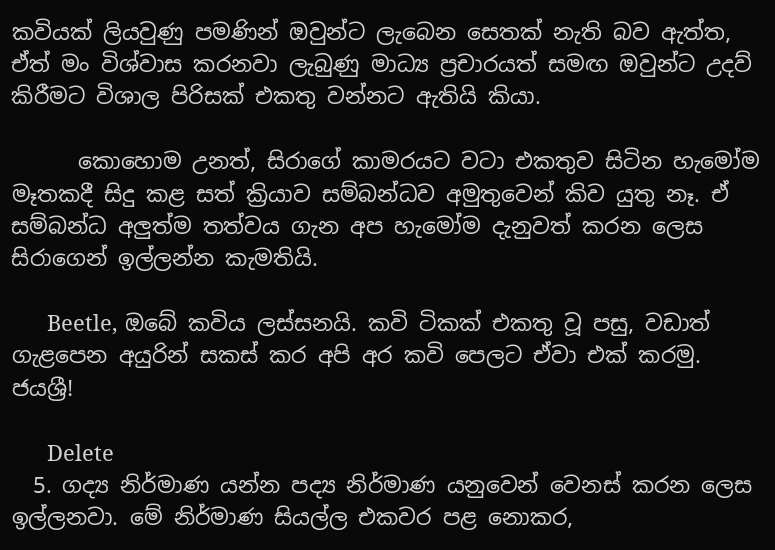කවියක් ලියවුණු පමණින් ඔවුන්ට ලැබෙන සෙතක් නැති බව ඇත්ත, ඒත් මං විශ්වාස කරනවා ලැබුණු මාධ්‍ය ප්‍රචාරයත් සමඟ ඔවුන්ට උදව් කිරීමට විශාල පිරිසක් එකතු වන්නට ඇතියි කියා.

      කොහොම උනත්, සිරාගේ කාමරයට වටා එකතුව සිටින හැමෝම මෑතකදී සිදු කළ සත් ක්‍රියාව සම්බන්ධව අමුතුවෙන් කිව යුතු නෑ. ඒ සම්බන්ධ අලුත්ම තත්වය ගැන අප හැමෝම දැනුවත් කරන ලෙස සිරාගෙන් ඉල්ලන්න කැමතියි.

      Beetle, ඔබේ කවිය ලස්සනයි. කවි ටිකක් එකතු වූ පසු, වඩාත් ගැළපෙන අයුරින් සකස් කර අපි අර කවි පෙලට ඒවා එක් කරමු. ජයශ්‍රී!

      Delete
  5. ගද්‍ය නිර්මාණ යන්න පද්‍ය නිර්මාණ යනුවෙන් වෙනස් කරන ලෙස ඉල්ලනවා. මේ නිර්මාණ සියල්ල එකවර පළ නොකර,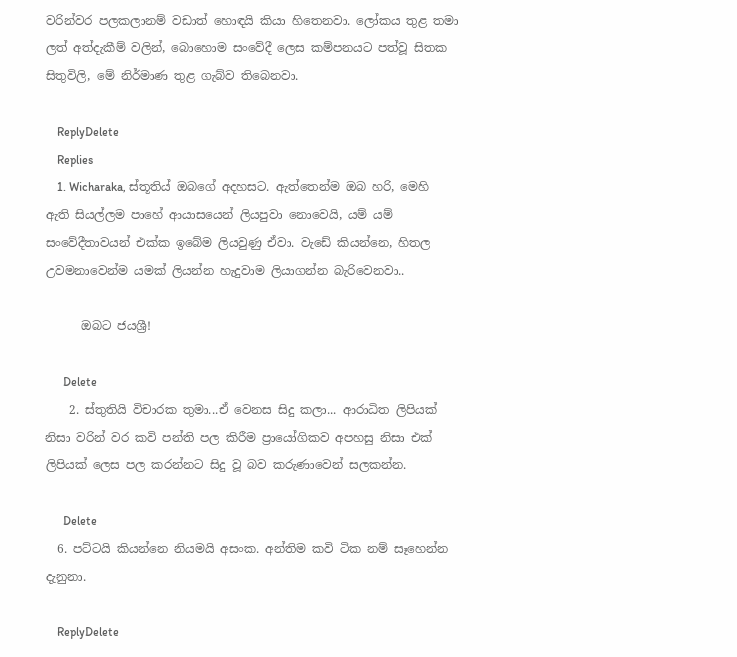වරින්වර පලකලානම් වඩාත් හොඳයි කියා හිතෙනවා. ලෝකය තුළ තමා ලත් අත්දැකීම් වලින්, බොහොම සංවේදී ලෙස කම්පනයට පත්වූ සිතක සිතුවිලි, මේ නිර්මාණ තුළ ගැබ්ව තිබෙනවා.

    ReplyDelete
    Replies
    1. Wicharaka, ස්තූතිය් ඔබගේ අදහසට. ඇත්තෙන්ම ඔබ හරි, මෙහි ඇති සියල්ලම පාහේ ආයාසයෙන් ලියපුවා නොවෙයි, යම් යම් සංවේදීතාවයන් එක්ක ඉබේම ලියවුණු ඒවා. වැඩේ කියන්නෙ, හිතල උවමනාවෙන්ම යමක් ලියන්න හැදුවාම ලියාගන්න බැරිවෙනවා..

      ඔබට ජයශ්‍රී!

      Delete
    2. ස්තුතියි විචාරක තුමා...ඒ වෙනස සිදු කලා... ආරාධිත ලිපියක් නිසා වරින් වර කවි පන්ති පල කිරීම ප්‍රායෝගිකව අපහසු නිසා එක් ලිපියක් ලෙස පල කරන්නට සිදු වූ බව කරුණාවෙන් සලකන්න.

      Delete
  6. පට්ටයි කියන්නෙ නියමයි අසංක. අන්තිම කවි ටික නම් සෑහෙන්න දැනුනා.

    ReplyDelete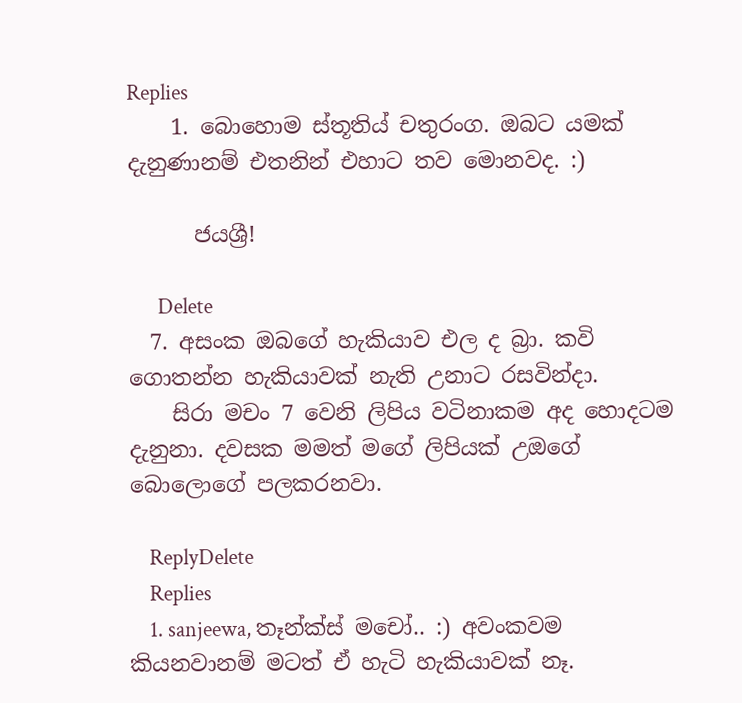Replies
    1. බොහොම ස්තූතිය් චතුරංග. ඔබට යමක් දැනුණානම් එතනින් එහාට තව මොනවද. :)

      ජයශ්‍රී!

      Delete
  7. අසංක ඔබගේ හැකියාව එල ද බ්‍රා. කවි ගොතන්න හැකියාවක් නැති උනාට රසවින්දා.
    සිරා මචං 7 වෙනි ලිපිය වටිනාකම අද හොදටම දැනුනා. දවසක මමත් මගේ ලිපියක් උඔගේ බොලොගේ පලකරනවා.

    ReplyDelete
    Replies
    1. sanjeewa, තෑන්ක්ස් මචෝ.. :) අවංකවම කියනවානම් මටත් ඒ හැටි හැකියාවක් නෑ.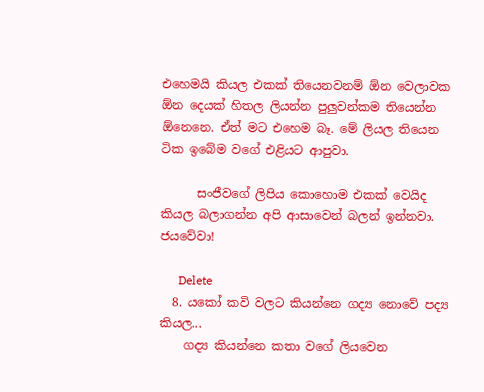එහෙමයි කියල එකක් තියෙනවනම් ඕන වෙලාවක ඕන දෙයක් හිතල ලියන්න පුලුවන්කම තියෙන්න ඕනෙනෙ. ඒත් මට එහෙම බෑ. මේ ලියල තියෙන ටික ඉබේම වගේ එළියට ආපුවා.

      සංජීවගේ ලිපිය කොහොම එකක් වෙයිද කියල බලාගන්න අපි ආසාවෙන් බලන් ඉන්නවා. ජයවේවා!

      Delete
  8. යකෝ කවි වලට කියන්නෙ ගද්‍ය නොවේ පද්‍ය කියල...
    ගද්‍ය කියන්නෙ කතා වගේ ලියවෙන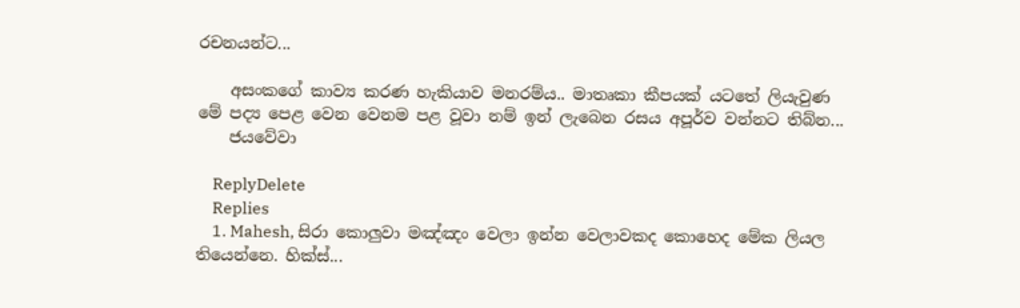රචනයන්ට...

    අසංකගේ කාව්‍ය කරණ හැකියාව මනරම්ය.. මාතෘකා කීපයක් යටතේ ලියැවුණ මේ පද්‍ය පෙළ වෙන වෙනම පළ වූවා නම් ඉන් ලැබෙන රසය අපූර්ව වන්නට තිබ්න...
    ජයවේවා

    ReplyDelete
    Replies
    1. Mahesh, සිරා කොලුවා මඤ්ඤං වෙලා ඉන්න වෙලාවකද කොහෙද මේක ලියල තියෙන්නෙ. හික්ස්...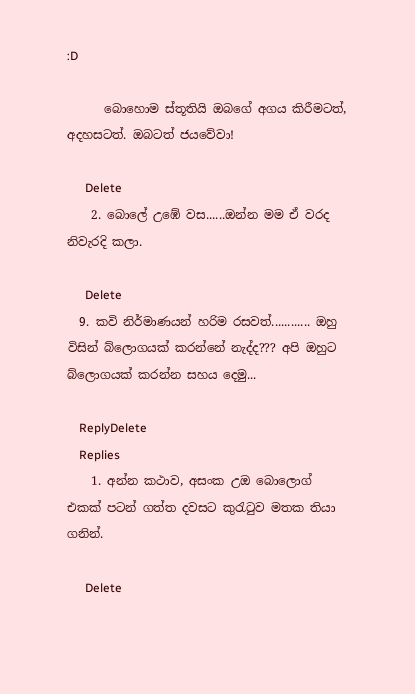:D

      බොහොම ස්තූතියි ඔබගේ අගය කිරීමටත්, අදහසටත්. ඔබටත් ජයවේවා!

      Delete
    2. බොලේ උඹේ වස......ඔන්න මම ඒ වරද නිවැරදි කලා.

      Delete
  9. කවි නිර්මාණයන් හරිම රසවත්............ ඔහු විසින් බ්ලොගයක් කරන්නේ නැද්ද??? අපි ඔහුට බ්ලොගයක් කරන්න සහය දෙමු...

    ReplyDelete
    Replies
    1. අන්න කථාව, අසංක උඔ බොලොග් එකක් පටන් ගත්ත දවසට කුරැටුව මතක තියා ගනින්.

      Delete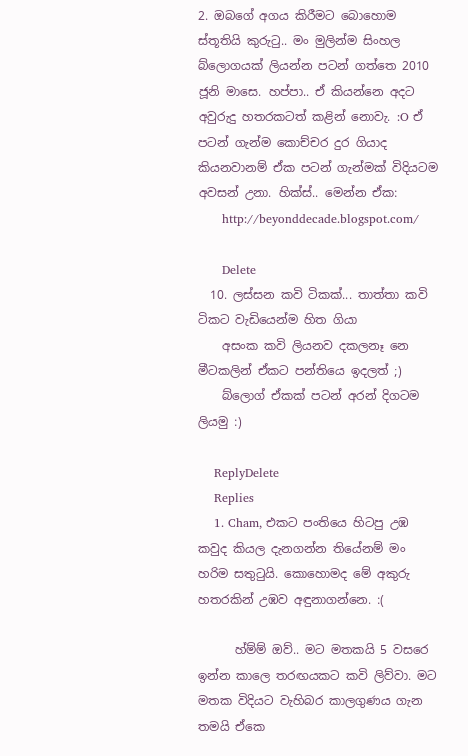2. ඔබගේ අගය කිරීමට බොහොම ස්තූතියි කුරුටු.. මං මුලින්ම සිංහල බ්ලොගයක් ලියන්න පටන් ගත්තෙ 2010 ජූනි මාසෙ. හප්පා.. ඒ කියන්නෙ අදට අවුරුදු හතරකටත් කළින් නොවැ. :O ඒ පටන් ගැන්ම කොච්චර දුර ගියාද කියනවානම් ඒක පටන් ගැන්මක් විදියටම අවසන් උනා. හික්ස්.. මෙන්න ඒක:
      http://beyonddecade.blogspot.com/

      Delete
  10. ලස්සන කවි ටිකක්... තාත්තා කවි ටිකට වැඩියෙන්ම හිත ගියා
    අසංක කවි ලියනව දකලනෑ නෙ මීටකලින් ඒකට පන්තියෙ ඉදලත් ;)
    බ්ලොග් ඒකක් පටන් අරන් දිගටම ලියමු :)

    ReplyDelete
    Replies
    1. Cham, එකට පංතියෙ හිටපු උඹ කවුද කියල දැනගන්න තියේනම් මං හරිම සතුටුයි. කොහොමද මේ අකුරු හතරකින් උඹව අඳුනාගන්නෙ. :(

      හ්ම්ම් ඔව්.. මට මතකයි 5 වසරෙ ඉන්න කාලෙ තරඟයකට කවි ලිව්වා. මට මතක විදියට වැහිබර කාලගුණය ගැන තමයි ඒකෙ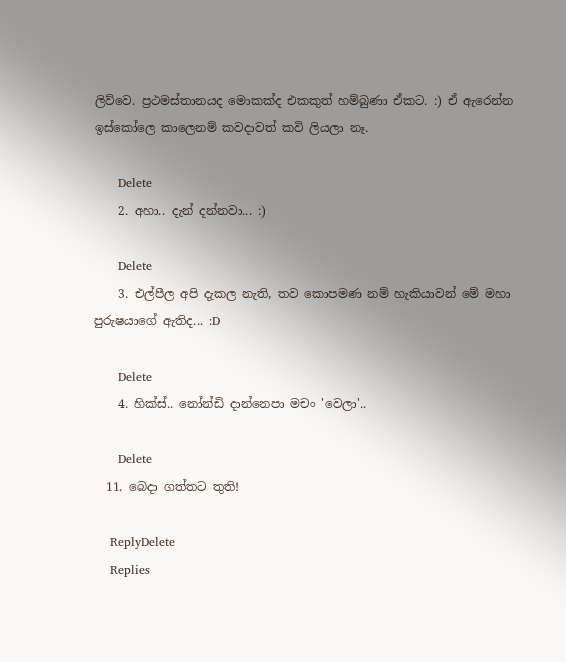ලිව්වෙ. ප්‍රථමස්තානයද මොකක්ද එකකුත් හම්බුණා ඒකට. :) ඒ ඇරෙන්න ඉස්කෝලෙ කාලෙනම් කවදාවත් කවි ලියලා නෑ.

      Delete
    2. අහා.. දැන් දන්නවා... :)

      Delete
    3. එල්පීල අපි දැකල නැති, තව කොපමණ නම් හැකියාවන් මේ මහා පුරුෂයාගේ ඇතිද... :D

      Delete
    4. හික්ස්.. නෝන්ඩි දාන්නෙපා මචං 'වෙලා'..

      Delete
  11. බෙදා ගත්තට තුති!

    ReplyDelete
    Replies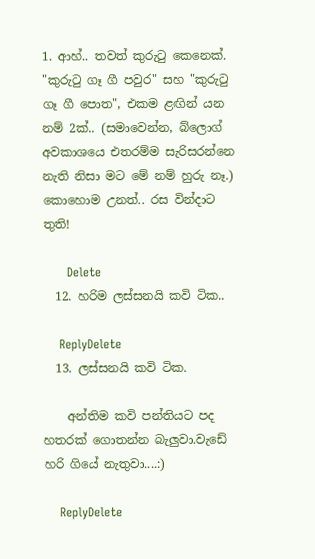1. ආහ්.. තවත් කුරුටු කෙනෙක්. "කුරුටු ගෑ ගී පවුර" සහ "කුරුටු ගෑ ගී පොත", එකම ළඟින් යන නම් 2ක්.. (සමාවෙන්න, බ්ලොග් අවකාශයෙ එතරම්ම සැරිසරන්නෙ නැති නිසා මට මේ නම් හුරු නෑ.) කොහොම උනත්.. රස වින්දාට තුති!

      Delete
  12. හරිම ලස්සනයි කවි ටික..

    ReplyDelete
  13. ලස්සනයි කවි ටික.

    අන්තිම කවි පන්තියට පද හතරක් ගොතන්න බැලුවා.වැඩේ හරි ගියේ නැතුවා....:)

    ReplyDelete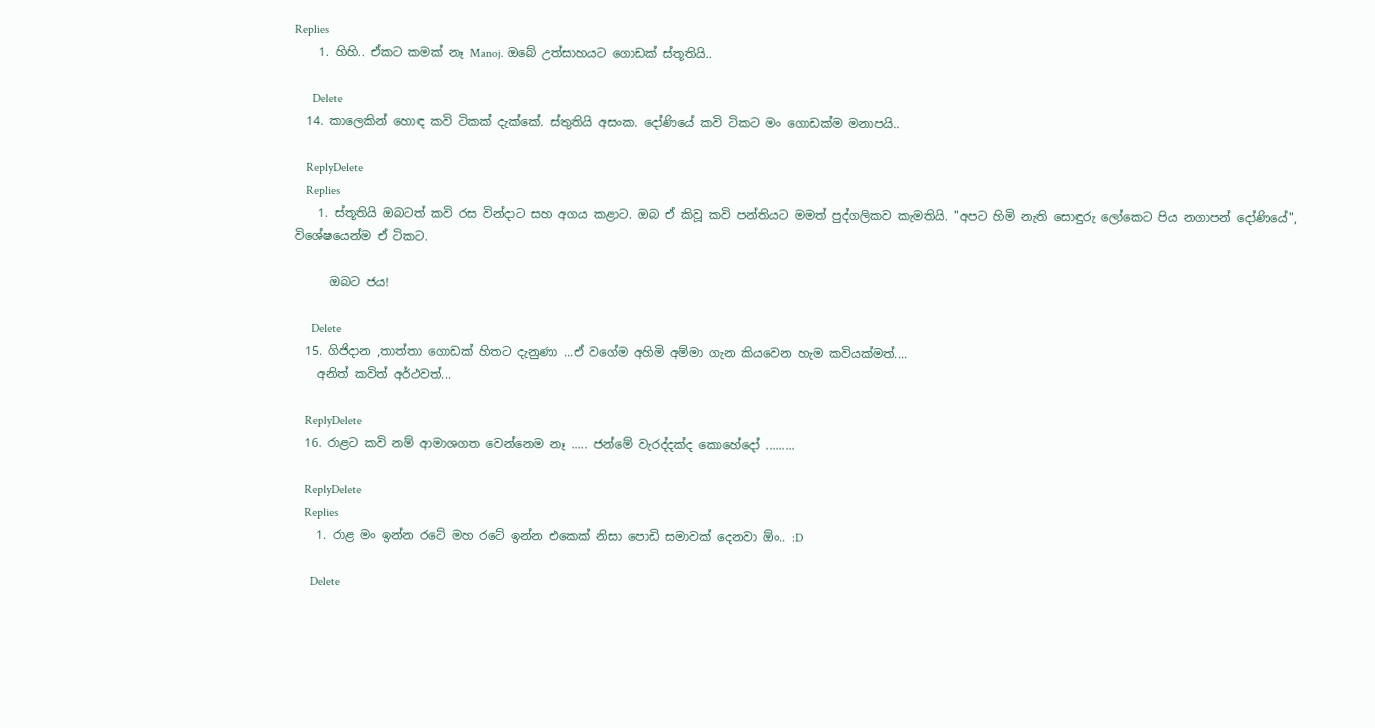Replies
    1. හිහි.. ඒකට කමක් නෑ Manoj. ඔබේ උත්සාහයට ගොඩක් ස්තූතියි..

      Delete
  14. කාලෙකින් හොඳ කවි ටිකක් දැක්කේ. ස්තුතියි අසංක. දෝණියේ කවි ටිකට මං ගොඩක්ම මනාපයි..

    ReplyDelete
    Replies
    1. ස්තූතියි ඔබටත් කවි රස වින්දාට සහ අගය කළාට. ඔබ ඒ කිවූ කවි පන්තියට මමත් පුද්ගලිකව කැමතියි. "අපට හිමි නැති සොඳුරු ලෝකෙට පිය නගාපන් දෝණියේ", විශේෂයෙන්ම ඒ ටිකට.

      ඔබට ජය!

      Delete
  15. ගිජිදාන ,තාත්තා ගොඩක් හිතට දැනුණා ...ඒ වගේම අහිමි අම්මා ගැන කියවෙන හැම කවියක්මත්....
    අනිත් කවිත් අර්ථවත්...

    ReplyDelete
  16. රාළට කවි නම් ආමාශගත වෙන්නෙම නෑ ..... ජන්මේ වැරද්දක්ද කොහේදෝ .........

    ReplyDelete
    Replies
    1. රාළ මං ඉන්න රටේ මහ රටේ ඉන්න එකෙක් නිසා පොඩි සමාවක් දෙනවා ඕං.. :D

      Delete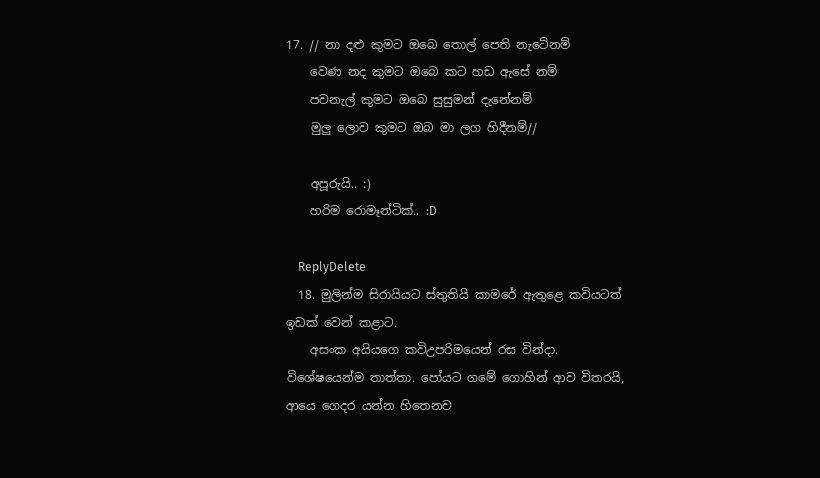17. // නා දළු කුමට ඔබෙ තොල් පෙති නැටේනම්
    වෙණ නද කුමට ඔබෙ කට හඩ ඇසේ නම්
    පවනැල් කුමට ඔබෙ සුසුමන් දැනේනම්
    මුලු ලොව කුමට ඔබ මා ලග හිදීනම්//

    අපූරුයි.. :)
    හරිම රොමෑන්ටික්.. :D

    ReplyDelete
  18. මුලින්ම සිරායියට ස්තුතියි කාමරේ ඇතුළෙ කවියටත් ඉඩක් වෙන් කළාට.
    අසංක අයියගෙ කවිඋපරිමයෙන් රස වින්දා. විශේෂයෙන්ම තාත්තා. පෝයට ගමේ ගොහින් ආව විතරයි, ආයෙ ගෙදර යන්න හිතෙනව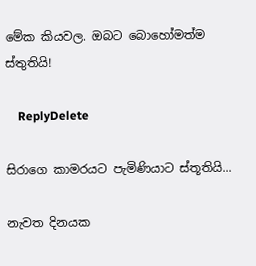මේක කියවල. ඔබට බොහෝමත්ම ස්තුතියි!

    ReplyDelete

සිරාගෙ කාමරයට පැමිණියාට ස්තූතියි...

නැවත දිනයක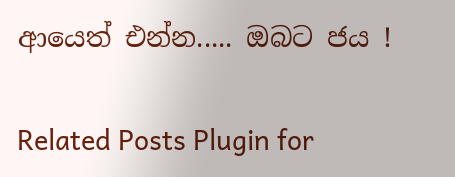ආයෙත් එන්න..... ඔබට ජය !

Related Posts Plugin for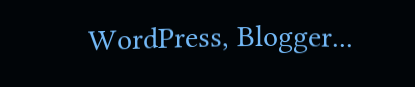WordPress, Blogger...